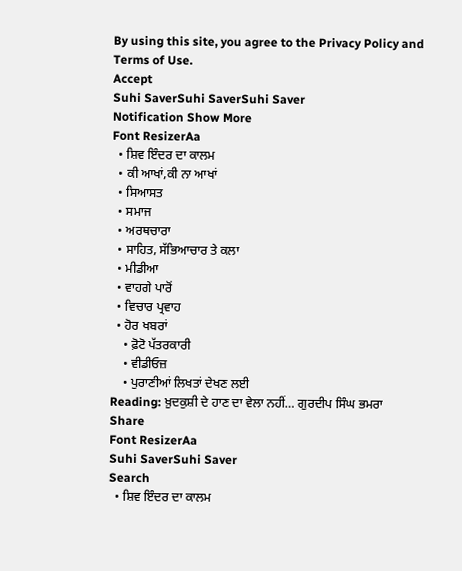By using this site, you agree to the Privacy Policy and Terms of Use.
Accept
Suhi SaverSuhi SaverSuhi Saver
Notification Show More
Font ResizerAa
  • ਸ਼ਿਵ ਇੰਦਰ ਦਾ ਕਾਲਮ
  • ਕੀ ਆਖਾਂ,ਕੀ ਨਾ ਆਖਾਂ
  • ਸਿਆਸਤ
  • ਸਮਾਜ
  • ਅਰਥਚਾਰਾ
  • ਸਾਹਿਤ, ਸੱਭਿਆਚਾਰ ਤੇ ਕਲਾ
  • ਮੀਡੀਆ
  • ਵਾਹਗੇ ਪਾਰੋਂ
  • ਵਿਚਾਰ ਪ੍ਰਵਾਹ
  • ਹੋਰ ਖਬਰਾਂ
    • ਫ਼ੋਟੋ ਪੱਤਰਕਾਰੀ
    • ਵੀਡੀਓਜ਼
    • ਪੁਰਾਣੀਆਂ ਲਿਖਤਾਂ ਦੇਖਣ ਲਈ
Reading: ਖ਼ੁਦਕੁਸ਼ੀ ਦੇ ਹਾਣ ਦਾ ਵੇਲਾ ਨਹੀਂ… ਗੁਰਦੀਪ ਸਿੰਘ ਭਮਰਾ
Share
Font ResizerAa
Suhi SaverSuhi Saver
Search
  • ਸ਼ਿਵ ਇੰਦਰ ਦਾ ਕਾਲਮ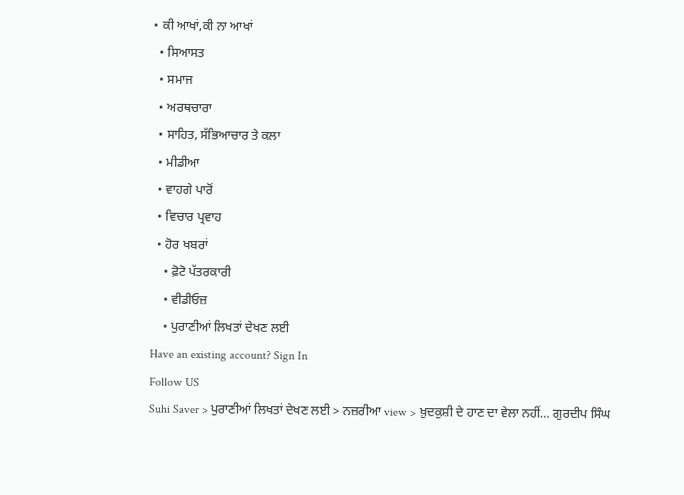• ਕੀ ਆਖਾਂ,ਕੀ ਨਾ ਆਖਾਂ
  • ਸਿਆਸਤ
  • ਸਮਾਜ
  • ਅਰਥਚਾਰਾ
  • ਸਾਹਿਤ, ਸੱਭਿਆਚਾਰ ਤੇ ਕਲਾ
  • ਮੀਡੀਆ
  • ਵਾਹਗੇ ਪਾਰੋਂ
  • ਵਿਚਾਰ ਪ੍ਰਵਾਹ
  • ਹੋਰ ਖਬਰਾਂ
    • ਫ਼ੋਟੋ ਪੱਤਰਕਾਰੀ
    • ਵੀਡੀਓਜ਼
    • ਪੁਰਾਣੀਆਂ ਲਿਖਤਾਂ ਦੇਖਣ ਲਈ
Have an existing account? Sign In
Follow US
Suhi Saver > ਪੁਰਾਣੀਆਂ ਲਿਖਤਾਂ ਦੇਖਣ ਲਈ > ਨਜ਼ਰੀਆ view > ਖ਼ੁਦਕੁਸ਼ੀ ਦੇ ਹਾਣ ਦਾ ਵੇਲਾ ਨਹੀਂ… ਗੁਰਦੀਪ ਸਿੰਘ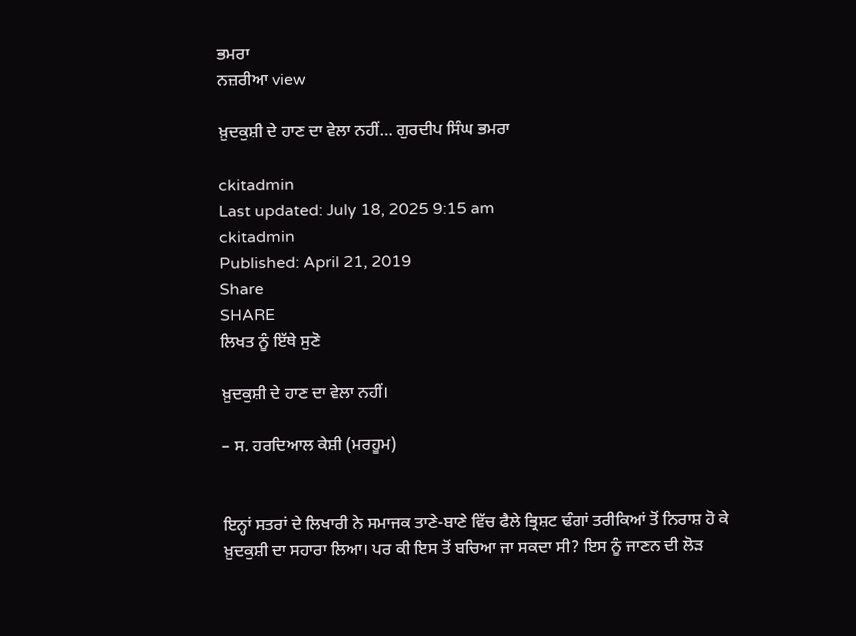ਭਮਰਾ
ਨਜ਼ਰੀਆ view

ਖ਼ੁਦਕੁਸ਼ੀ ਦੇ ਹਾਣ ਦਾ ਵੇਲਾ ਨਹੀਂ… ਗੁਰਦੀਪ ਸਿੰਘ ਭਮਰਾ

ckitadmin
Last updated: July 18, 2025 9:15 am
ckitadmin
Published: April 21, 2019
Share
SHARE
ਲਿਖਤ ਨੂੰ ਇੱਥੇ ਸੁਣੋ

ਖ਼ੁਦਕੁਸ਼ੀ ਦੇ ਹਾਣ ਦਾ ਵੇਲਾ ਨਹੀਂ।

– ਸ. ਹਰਦਿਆਲ ਕੇਸ਼ੀ (ਮਰਹੂਮ)


ਇਨ੍ਹਾਂ ਸਤਰਾਂ ਦੇ ਲਿਖਾਰੀ ਨੇ ਸਮਾਜਕ ਤਾਣੇ-ਬਾਣੇ ਵਿੱਚ ਫੈਲੇ ਭ੍ਰਿਸ਼ਟ ਢੰਗਾਂ ਤਰੀਕਿਆਂ ਤੋਂ ਨਿਰਾਸ਼ ਹੋ ਕੇ ਖ਼ੁਦਕੁਸ਼ੀ ਦਾ ਸਹਾਰਾ ਲਿਆ। ਪਰ ਕੀ ਇਸ ਤੋਂ ਬਚਿਆ ਜਾ ਸਕਦਾ ਸੀ? ਇਸ ਨੂੰ ਜਾਣਨ ਦੀ ਲੋੜ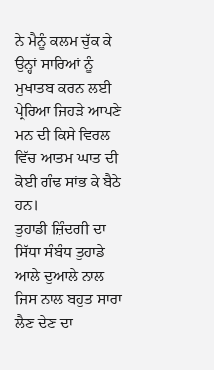ਨੇ ਮੈਨੂੰ ਕਲਮ ਚੁੱਕ ਕੇ ਉਨ੍ਹਾਂ ਸਾਰਿਆਂ ਨੂੰ ਮੁਖਾਤਬ ਕਰਨ ਲਈ ਪ੍ਰੇਰਿਆ ਜਿਹੜੇ ਆਪਣੇ ਮਨ ਦੀ ਕਿਸੇ ਵਿਰਲ ਵਿੱਚ ਆਤਮ ਘਾਤ ਦੀ ਕੋਈ ਗੰਢ ਸਾਂਭ ਕੇ ਬੈਠੇ ਹਨ।
ਤੁਹਾਡੀ ਜ਼ਿੰਦਗੀ ਦਾ ਸਿੱਧਾ ਸੰਬੰਧ ਤੁਹਾਡੇ ਆਲੇ ਦੁਆਲੇ ਨਾਲ ਜਿਸ ਨਾਲ ਬਹੁਤ ਸਾਰਾ ਲੈਣ ਦੇਣ ਦਾ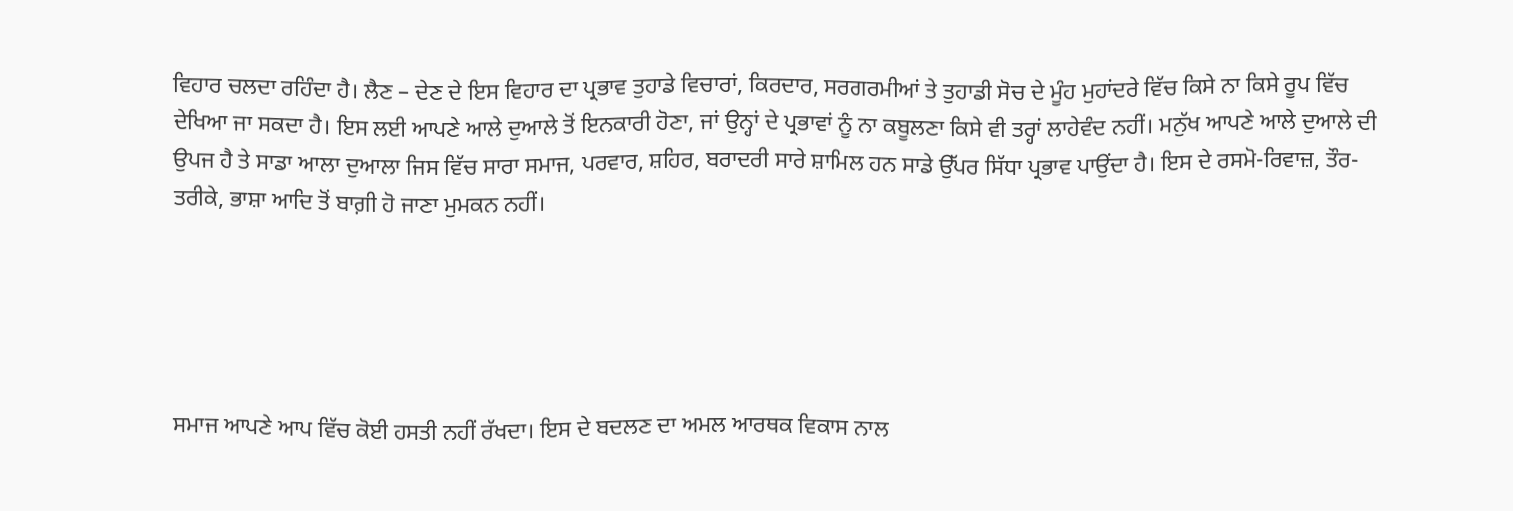ਵਿਹਾਰ ਚਲਦਾ ਰਹਿੰਦਾ ਹੈ। ਲੈਣ – ਦੇਣ ਦੇ ਇਸ ਵਿਹਾਰ ਦਾ ਪ੍ਰਭਾਵ ਤੁਹਾਡੇ ਵਿਚਾਰਾਂ, ਕਿਰਦਾਰ, ਸਰਗਰਮੀਆਂ ਤੇ ਤੁਹਾਡੀ ਸੋਚ ਦੇ ਮੂੰਹ ਮੁਹਾਂਦਰੇ ਵਿੱਚ ਕਿਸੇ ਨਾ ਕਿਸੇ ਰੂਪ ਵਿੱਚ ਦੇਖਿਆ ਜਾ ਸਕਦਾ ਹੈ। ਇਸ ਲਈ ਆਪਣੇ ਆਲੇ ਦੁਆਲੇ ਤੋਂ ਇਨਕਾਰੀ ਹੋਣਾ, ਜਾਂ ਉਨ੍ਹਾਂ ਦੇ ਪ੍ਰਭਾਵਾਂ ਨੂੰ ਨਾ ਕਬੂਲਣਾ ਕਿਸੇ ਵੀ ਤਰ੍ਹਾਂ ਲਾਹੇਵੰਦ ਨਹੀਂ। ਮਨੁੱਖ ਆਪਣੇ ਆਲੇ ਦੁਆਲੇ ਦੀ ਉਪਜ ਹੈ ਤੇ ਸਾਡਾ ਆਲਾ ਦੁਆਲਾ ਜਿਸ ਵਿੱਚ ਸਾਰਾ ਸਮਾਜ, ਪਰਵਾਰ, ਸ਼ਹਿਰ, ਬਰਾਦਰੀ ਸਾਰੇ ਸ਼ਾਮਿਲ ਹਨ ਸਾਡੇ ਉੱਪਰ ਸਿੱਧਾ ਪ੍ਰਭਾਵ ਪਾਉਂਦਾ ਹੈ। ਇਸ ਦੇ ਰਸਮੋ-ਰਿਵਾਜ਼, ਤੌਰ-ਤਰੀਕੇ, ਭਾਸ਼ਾ ਆਦਿ ਤੋਂ ਬਾਗ਼ੀ ਹੋ ਜਾਣਾ ਮੁਮਕਨ ਨਹੀਂ।





ਸਮਾਜ ਆਪਣੇ ਆਪ ਵਿੱਚ ਕੋਈ ਹਸਤੀ ਨਹੀਂ ਰੱਖਦਾ। ਇਸ ਦੇ ਬਦਲਣ ਦਾ ਅਮਲ ਆਰਥਕ ਵਿਕਾਸ ਨਾਲ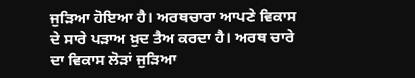ਜੁੜਿਆ ਹੋਇਆ ਹੈ। ਅਰਥਚਾਰਾ ਆਪਣੇ ਵਿਕਾਸ ਦੇ ਸਾਰੇ ਪੜਾਅ ਖ਼ੁਦ ਤੈਅ ਕਰਦਾ ਹੈ। ਅਰਥ ਚਾਰੇ ਦਾ ਵਿਕਾਸ ਲੋੜਾਂ ਜੁੜਿਆ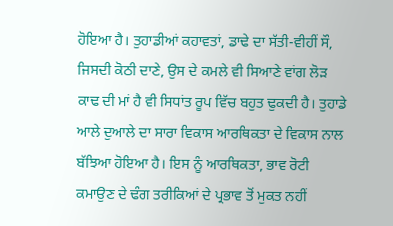ਹੋਇਆ ਹੈ। ਤੁਹਾਡੀਆਂ ਕਹਾਵਤਾਂ, ਡਾਢੇ ਦਾ ਸੱਤੀ-ਵੀਹੀਂ ਸੌ, ਜਿਸਦੀ ਕੋਠੀ ਦਾਣੇ, ਉਸ ਦੇ ਕਮਲੇ ਵੀ ਸਿਆਣੇ ਵਾਂਗ ਲੋੜ ਕਾਢ ਦੀ ਮਾਂ ਹੈ ਵੀ ਸਿਧਾਂਤ ਰੂਪ ਵਿੱਚ ਬਹੁਤ ਢੁਕਦੀ ਹੈ। ਤੁਹਾਡੇ ਆਲੇ ਦੁਆਲੇ ਦਾ ਸਾਰਾ ਵਿਕਾਸ ਆਰਥਿਕਤਾ ਦੇ ਵਿਕਾਸ ਨਾਲ ਬੱਝਿਆ ਹੋਇਆ ਹੈ। ਇਸ ਨੂੰ ਆਰਥਿਕਤਾ, ਭਾਵ ਰੋਟੀ ਕਮਾਉਣ ਦੇ ਢੰਗ ਤਰੀਕਿਆਂ ਦੇ ਪ੍ਰਭਾਵ ਤੋਂ ਮੁਕਤ ਨਹੀਂ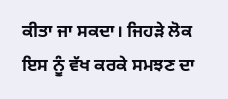ਕੀਤਾ ਜਾ ਸਕਦਾ। ਜਿਹੜੇ ਲੋਕ ਇਸ ਨੂੰ ਵੱਖ ਕਰਕੇ ਸਮਝਣ ਦਾ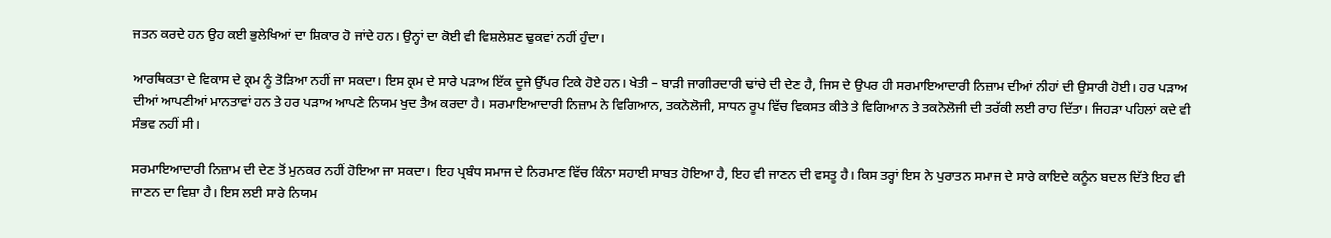ਜਤਨ ਕਰਦੇ ਹਨ ਉਹ ਕਈ ਭੁਲੇਖਿਆਂ ਦਾ ਸ਼ਿਕਾਰ ਹੋ ਜਾਂਦੇ ਹਨ। ਉਨ੍ਹਾਂ ਦਾ ਕੋਈ ਵੀ ਵਿਸ਼ਲੇਸ਼ਣ ਢੁਕਵਾਂ ਨਹੀਂ ਹੁੰਦਾ।

ਆਰਥਿਕਤਾ ਦੇ ਵਿਕਾਸ ਦੇ ਕ੍ਰਮ ਨੂੰ ਤੋੜਿਆ ਨਹੀਂ ਜਾ ਸਕਦਾ। ਇਸ ਕ੍ਰਮ ਦੇ ਸਾਰੇ ਪੜਾਅ ਇੱਕ ਦੂਜੇ ਉੱਪਰ ਟਿਕੇ ਹੋਏ ਹਨ। ਖੇਤੀ – ਬਾੜੀ ਜਾਗੀਰਦਾਰੀ ਢਾਂਚੇ ਦੀ ਦੇਣ ਹੈ, ਜਿਸ ਦੇ ਉਪਰ ਹੀ ਸਰਮਾਇਆਦਾਰੀ ਨਿਜ਼ਾਮ ਦੀਆਂ ਨੀਹਾਂ ਦੀ ਉਸਾਰੀ ਹੋਈ। ਹਰ ਪੜਾਅ ਦੀਆਂ ਆਪਣੀਆਂ ਮਾਨਤਾਵਾਂ ਹਨ ਤੇ ਹਰ ਪੜਾਅ ਆਪਣੇ ਨਿਯਮ ਖੁਦ ਤੈਅ ਕਰਦਾ ਹੈ। ਸਰਮਾਇਆਦਾਰੀ ਨਿਜ਼ਾਮ ਨੇ ਵਿਗਿਆਨ, ਤਕਨੋਲੋਜੀ, ਸਾਧਨ ਰੂਪ ਵਿੱਚ ਵਿਕਸਤ ਕੀਤੇ ਤੇ ਵਿਗਿਆਨ ਤੇ ਤਕਨੋਲੋਜੀ ਦੀ ਤਰੱਕੀ ਲਈ ਰਾਹ ਦਿੱਤਾ। ਜਿਹੜਾ ਪਹਿਲਾਂ ਕਦੇ ਵੀ ਸੰਭਵ ਨਹੀਂ ਸੀ।

ਸਰਮਾਇਆਦਾਰੀ ਨਿਜ਼ਾਮ ਦੀ ਦੇਣ ਤੋਂ ਮੁਨਕਰ ਨਹੀਂ ਹੋਇਆ ਜਾ ਸਕਦਾ। ਇਹ ਪ੍ਰਬੰਧ ਸਮਾਜ ਦੇ ਨਿਰਮਾਣ ਵਿੱਚ ਕਿੰਨਾ ਸਹਾਈ ਸਾਬਤ ਹੋਇਆ ਹੈ, ਇਹ ਵੀ ਜਾਣਨ ਦੀ ਵਸਤੂ ਹੈ। ਕਿਸ ਤਰ੍ਹਾਂ ਇਸ ਨੇ ਪੁਰਾਤਨ ਸਮਾਜ ਦੇ ਸਾਰੇ ਕਾਇਦੇ ਕਨੂੰਨ ਬਦਲ ਦਿੱਤੇ ਇਹ ਵੀ ਜਾਣਨ ਦਾ ਵਿਸ਼ਾ ਹੈ। ਇਸ ਲਈ ਸਾਰੇ ਨਿਯਮ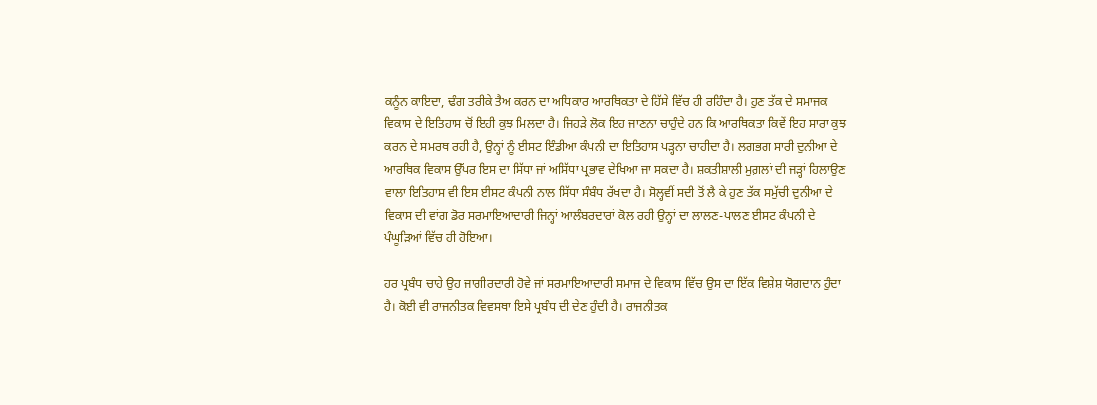ਕਨੂੰਨ ਕਾਇਦਾ, ਢੰਗ ਤਰੀਕੇ ਤੈਅ ਕਰਨ ਦਾ ਅਧਿਕਾਰ ਆਰਥਿਕਤਾ ਦੇ ਹਿੱਸੇ ਵਿੱਚ ਹੀ ਰਹਿੰਦਾ ਹੈ। ਹੁਣ ਤੱਕ ਦੇ ਸਮਾਜਕ ਵਿਕਾਸ ਦੇ ਇਤਿਹਾਸ ਚੋਂ ਇਹੀ ਕੁਝ ਮਿਲਦਾ ਹੈ। ਜਿਹੜੇ ਲੋਕ ਇਹ ਜਾਣਨਾ ਚਾਹੁੰਦੇ ਹਨ ਕਿ ਆਰਥਿਕਤਾ ਕਿਵੇਂ ਇਹ ਸਾਰਾ ਕੁਝ ਕਰਨ ਦੇ ਸਮਰਥ ਰਹੀ ਹੈ, ਉਨ੍ਹਾਂ ਨੂੰ ਈਸਟ ਇੰਡੀਆ ਕੰਪਨੀ ਦਾ ਇਤਿਹਾਸ ਪੜ੍ਹਨਾ ਚਾਹੀਦਾ ਹੈ। ਲਗਭਗ ਸਾਰੀ ਦੁਨੀਆ ਦੇ ਆਰਥਿਕ ਵਿਕਾਸ ਉੱਪਰ ਇਸ ਦਾ ਸਿੱਧਾ ਜਾਂ ਅਸਿੱਧਾ ਪ੍ਰਭਾਵ ਦੇਖਿਆ ਜਾ ਸਕਦਾ ਹੈ। ਸ਼ਕਤੀਸ਼ਾਲੀ ਮੁਗ਼ਲਾਂ ਦੀ ਜੜ੍ਹਾਂ ਹਿਲਾਉਣ ਵਾਲਾ ਇਤਿਹਾਸ ਵੀ ਇਸ ਈਸਟ ਕੰਪਨੀ ਨਾਲ ਸਿੱਧਾ ਸੰਬੰਧ ਰੱਖਦਾ ਹੈ। ਸੋਲ੍ਹਵੀਂ ਸਦੀ ਤੋਂ ਲੈ ਕੇ ਹੁਣ ਤੱਕ ਸਮੁੱਚੀ ਦੁਨੀਆ ਦੇ ਵਿਕਾਸ ਦੀ ਵਾਂਗ ਡੋਰ ਸਰਮਾਇਆਦਾਰੀ ਜਿਨ੍ਹਾਂ ਆਲੰਬਰਦਾਰਾਂ ਕੋਲ ਰਹੀ ਉਨ੍ਹਾਂ ਦਾ ਲਾਲਣ-ਪਾਲਣ ਈਸਟ ਕੰਪਨੀ ਦੇ ਪੰਘੂੜਿਆਂ ਵਿੱਚ ਹੀ ਹੋਇਆ।

ਹਰ ਪ੍ਰਬੰਧ ਚਾਹੇ ਉਹ ਜਾਗੀਰਦਾਰੀ ਹੋਵੇ ਜਾਂ ਸਰਮਾਇਆਦਾਰੀ ਸਮਾਜ ਦੇ ਵਿਕਾਸ ਵਿੱਚ ਉਸ ਦਾ ਇੱਕ ਵਿਸ਼ੇਸ਼ ਯੋਗਦਾਨ ਹੁੰਦਾ ਹੈ। ਕੋਈ ਵੀ ਰਾਜਨੀਤਕ ਵਿਵਸਥਾ ਇਸੇ ਪ੍ਰਬੰਧ ਦੀ ਦੇਣ ਹੁੰਦੀ ਹੈ। ਰਾਜਨੀਤਕ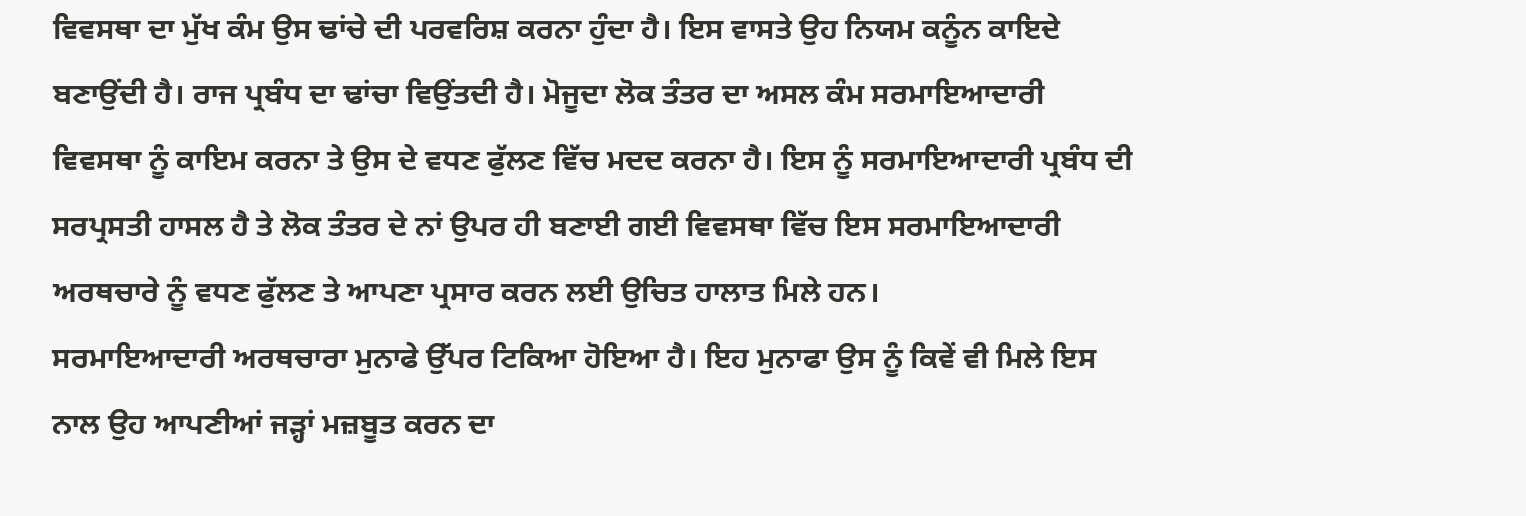ਵਿਵਸਥਾ ਦਾ ਮੁੱਖ ਕੰਮ ਉਸ ਢਾਂਚੇ ਦੀ ਪਰਵਰਿਸ਼ ਕਰਨਾ ਹੁੰਦਾ ਹੈ। ਇਸ ਵਾਸਤੇ ਉਹ ਨਿਯਮ ਕਨੂੰਨ ਕਾਇਦੇ ਬਣਾਉਂਦੀ ਹੈ। ਰਾਜ ਪ੍ਰਬੰਧ ਦਾ ਢਾਂਚਾ ਵਿਉਂਤਦੀ ਹੈ। ਮੋਜੂਦਾ ਲੋਕ ਤੰਤਰ ਦਾ ਅਸਲ ਕੰਮ ਸਰਮਾਇਆਦਾਰੀ ਵਿਵਸਥਾ ਨੂੰ ਕਾਇਮ ਕਰਨਾ ਤੇ ਉਸ ਦੇ ਵਧਣ ਫੁੱਲਣ ਵਿੱਚ ਮਦਦ ਕਰਨਾ ਹੈ। ਇਸ ਨੂੰ ਸਰਮਾਇਆਦਾਰੀ ਪ੍ਰਬੰਧ ਦੀ ਸਰਪ੍ਰਸਤੀ ਹਾਸਲ ਹੈ ਤੇ ਲੋਕ ਤੰਤਰ ਦੇ ਨਾਂ ਉਪਰ ਹੀ ਬਣਾਈ ਗਈ ਵਿਵਸਥਾ ਵਿੱਚ ਇਸ ਸਰਮਾਇਆਦਾਰੀ ਅਰਥਚਾਰੇ ਨੂੰ ਵਧਣ ਫੁੱਲਣ ਤੇ ਆਪਣਾ ਪ੍ਰਸਾਰ ਕਰਨ ਲਈ ਉਚਿਤ ਹਾਲਾਤ ਮਿਲੇ ਹਨ।
ਸਰਮਾਇਆਦਾਰੀ ਅਰਥਚਾਰਾ ਮੁਨਾਫੇ ਉੱਪਰ ਟਿਕਿਆ ਹੋਇਆ ਹੈ। ਇਹ ਮੁਨਾਫਾ ਉਸ ਨੂੰ ਕਿਵੇਂ ਵੀ ਮਿਲੇ ਇਸ ਨਾਲ ਉਹ ਆਪਣੀਆਂ ਜੜ੍ਹਾਂ ਮਜ਼ਬੂਤ ਕਰਨ ਦਾ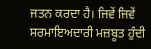ਜਤਨ ਕਰਦਾ ਹੈ। ਜਿਵੇਂ ਜਿਵੇਂ ਸਰਮਾਇਅਦਾਰੀ ਮਜ਼ਬੂਤ ਹੁੰਦੀ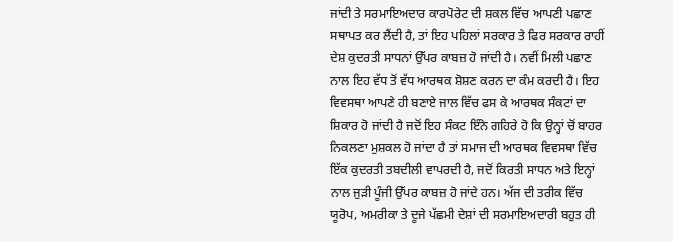ਜਾਂਦੀ ਤੇ ਸਰਮਾਇਅਦਾਰ ਕਾਰਪੋਰੇਟ ਦੀ ਸ਼ਕਲ ਵਿੱਚ ਆਪਣੀ ਪਛਾਣ ਸਥਾਪਤ ਕਰ ਲੈਂਦੀ ਹੈ, ਤਾਂ ਇਹ ਪਹਿਲਾਂ ਸਰਕਾਰ ਤੇ ਫਿਰ ਸਰਕਾਰ ਰਾਹੀਂ ਦੇਸ਼ ਕੁਦਰਤੀ ਸਾਧਨਾਂ ਉੱਪਰ ਕਾਬਜ਼ ਹੋ ਜਾਂਦੀ ਹੈ। ਨਵੀਂ ਮਿਲੀ ਪਛਾਣ ਨਾਲ ਇਹ ਵੱਧ ਤੋਂ ਵੱਧ ਆਰਥਕ ਸ਼ੋਸ਼ਣ ਕਰਨ ਦਾ ਕੰਮ ਕਰਦੀ ਹੈ। ਇਹ ਵਿਵਸਥਾ ਆਪਣੇ ਹੀ ਬਣਾਏ ਜਾਲ ਵਿੱਚ ਫਸ ਕੇ ਆਰਥਕ ਸੰਕਟਾਂ ਦਾ ਸ਼ਿਕਾਰ ਹੋ ਜਾਂਦੀ ਹੈ ਜਦੋਂ ਇਹ ਸੰਕਟ ਇੰਨੇ ਗਹਿਰੇ ਹੋ ਕਿ ਉਨ੍ਹਾਂ ਚੋਂ ਬਾਹਰ ਨਿਕਲਣਾ ਮੁਸ਼ਕਲ ਹੋ ਜਾਂਦਾ ਹੈ ਤਾਂ ਸਮਾਜ ਦੀ ਆਰਥਕ ਵਿਵਸਥਾ ਵਿੱਚ ਇੱਕ ਕੁਦਰਤੀ ਤਬਦੀਲੀ ਵਾਪਰਦੀ ਹੈ, ਜਦੋਂ ਕਿਰਤੀ ਸਾਧਨ ਅਤੇ ਇਨ੍ਹਾਂ ਨਾਲ ਜੁੜੀ ਪੂੰਜੀ ਉੱਪਰ ਕਾਬਜ਼ ਹੋ ਜਾਂਦੇ ਹਨ। ਅੱਜ ਦੀ ਤਰੀਕ ਵਿੱਚ ਯੂਰੋਪ, ਅਮਰੀਕਾ ਤੇ ਦੂਜੇ ਪੱਛਮੀ ਦੇਸ਼ਾਂ ਦੀ ਸਰਮਾਇਅਦਾਰੀ ਬਹੁਤ ਹੀ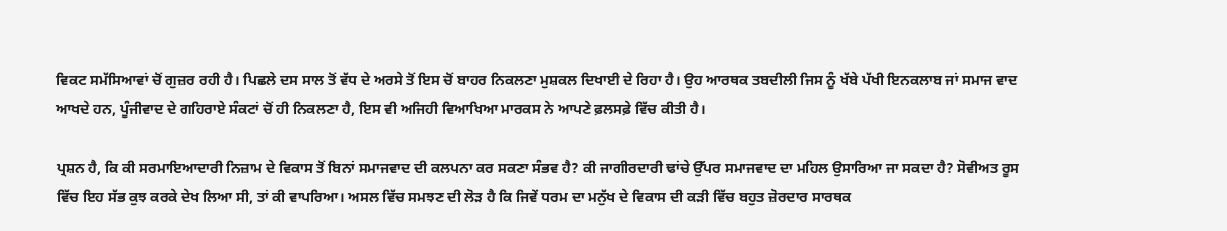ਵਿਕਟ ਸਮੱਸਿਆਵਾਂ ਚੋਂ ਗੁਜ਼ਰ ਰਹੀ ਹੈ। ਪਿਛਲੇ ਦਸ ਸਾਲ ਤੋਂ ਵੱਧ ਦੇ ਅਰਸੇ ਤੋਂ ਇਸ ਚੋਂ ਬਾਹਰ ਨਿਕਲਣਾ ਮੁਸ਼ਕਲ ਦਿਖਾਈ ਦੇ ਰਿਹਾ ਹੈ। ਉਹ ਆਰਥਕ ਤਬਦੀਲੀ ਜਿਸ ਨੂੰ ਖੱਬੇ ਪੱਖੀ ਇਨਕਲਾਬ ਜਾਂ ਸਮਾਜ ਵਾਦ ਆਖਦੇ ਹਨ, ਪੂੰਜੀਵਾਦ ਦੇ ਗਹਿਰਾਏ ਸੰਕਟਾਂ ਚੋਂ ਹੀ ਨਿਕਲਣਾ ਹੈ, ਇਸ ਵੀ ਅਜਿਹੀ ਵਿਆਖਿਆ ਮਾਰਕਸ ਨੇ ਆਪਣੇ ਫ਼ਲਸਫ਼ੇ ਵਿੱਚ ਕੀਤੀ ਹੈ।

ਪ੍ਰਸ਼ਨ ਹੈ, ਕਿ ਕੀ ਸਰਮਾਇਆਦਾਰੀ ਨਿਜ਼ਾਮ ਦੇ ਵਿਕਾਸ ਤੋਂ ਬਿਨਾਂ ਸਮਾਜਵਾਦ ਦੀ ਕਲਪਨਾ ਕਰ ਸਕਣਾ ਸੰਭਵ ਹੈ? ਕੀ ਜਾਗੀਰਦਾਰੀ ਢਾਂਚੇ ਉੱਪਰ ਸਮਾਜਵਾਦ ਦਾ ਮਹਿਲ ਉਸਾਰਿਆ ਜਾ ਸਕਦਾ ਹੈ? ਸੋਵੀਅਤ ਰੂਸ ਵਿੱਚ ਇਹ ਸੱਭ ਕੁਝ ਕਰਕੇ ਦੇਖ ਲਿਆ ਸੀ, ਤਾਂ ਕੀ ਵਾਪਰਿਆ। ਅਸਲ ਵਿੱਚ ਸਮਝਣ ਦੀ ਲੋੜ ਹੈ ਕਿ ਜਿਵੇਂ ਧਰਮ ਦਾ ਮਨੁੱਖ ਦੇ ਵਿਕਾਸ ਦੀ ਕੜੀ ਵਿੱਚ ਬਹੁਤ ਜ਼ੋਰਦਾਰ ਸਾਰਥਕ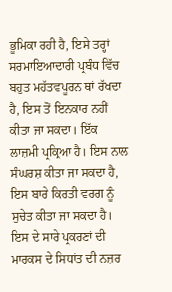ਭੂਮਿਕਾ ਰਹੀ ਹੈ, ਇਸੇ ਤਰ੍ਹਾਂ ਸਰਮਾਇਆਦਾਰੀ ਪ੍ਰਬੰਧ ਵਿੱਚ ਬਹੁਤ ਮਹੱਤਵਪੂਰਨ ਥਾਂ ਰੱਖਦਾ ਹੈ, ਇਸ ਤੋਂ ਇਨਕਾਰ ਨਹੀਂ ਕੀਤਾ ਜਾ ਸਕਦਾ। ਇੱਕ ਲਾਜ਼ਮੀ ਪ੍ਰਕ੍ਰਿਆ ਹੈ। ਇਸ ਨਾਲ ਸੰਘਰਸ਼ ਕੀਤਾ ਜਾ ਸਕਦਾ ਹੈ, ਇਸ ਬਾਰੇ ਕਿਰਤੀ ਵਰਗ ਨੂੰ ਸੁਚੇਤ ਕੀਤਾ ਜਾ ਸਕਦਾ ਹੈ। ਇਸ ਦੇ ਸਾਰੇ ਪ੍ਰਕਰਣਾਂ ਦੀ ਮਾਰਕਸ ਦੇ ਸਿਧਾਂਤ ਦੀ ਨਜ਼ਰ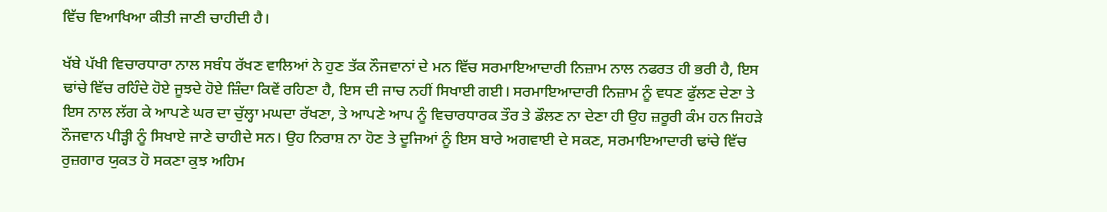ਵਿੱਚ ਵਿਆਖਿਆ ਕੀਤੀ ਜਾਣੀ ਚਾਹੀਦੀ ਹੈ।

ਖੱਬੇ ਪੱਖੀ ਵਿਚਾਰਧਾਰਾ ਨਾਲ ਸਬੰਧ ਰੱਖਣ ਵਾਲਿਆਂ ਨੇ ਹੁਣ ਤੱਕ ਨੌਜਵਾਨਾਂ ਦੇ ਮਨ ਵਿੱਚ ਸਰਮਾਇਆਦਾਰੀ ਨਿਜ਼ਾਮ ਨਾਲ ਨਫਰਤ ਹੀ ਭਰੀ ਹੈ, ਇਸ ਢਾਂਚੇ ਵਿੱਚ ਰਹਿੰਦੇ ਹੋਏ ਜੂਝਦੇ ਹੋਏ ਜ਼ਿੰਦਾ ਕਿਵੇਂ ਰਹਿਣਾ ਹੈ, ਇਸ ਦੀ ਜਾਚ ਨਹੀਂ ਸਿਖਾਈ ਗਈ। ਸਰਮਾਇਆਦਾਰੀ ਨਿਜ਼ਾਮ ਨੂੰ ਵਧਣ ਫੁੱਲਣ ਦੇਣਾ ਤੇ ਇਸ ਨਾਲ ਲੱਗ ਕੇ ਆਪਣੇ ਘਰ ਦਾ ਚੁੱਲ੍ਹਾ ਮਘਦਾ ਰੱਖਣਾ, ਤੇ ਆਪਣੇ ਆਪ ਨੂੰ ਵਿਚਾਰਧਾਰਕ ਤੌਰ ਤੇ ਡੌਲਣ ਨਾ ਦੇਣਾ ਹੀ ਉਹ ਜ਼ਰੂਰੀ ਕੰਮ ਹਨ ਜਿਹੜੇ ਨੌਜਵਾਨ ਪੀੜ੍ਹੀ ਨੂੰ ਸਿਖਾਏ ਜਾਣੇ ਚਾਹੀਦੇ ਸਨ। ਉਹ ਨਿਰਾਸ਼ ਨਾ ਹੋਣ ਤੇ ਦੂਜਿਆਂ ਨੂੰ ਇਸ ਬਾਰੇ ਅਗਵਾਈ ਦੇ ਸਕਣ, ਸਰਮਾਇਆਦਾਰੀ ਢਾਂਚੇ ਵਿੱਚ ਰੁਜ਼ਗਾਰ ਯੁਕਤ ਹੋ ਸਕਣਾ ਕੁਝ ਅਹਿਮ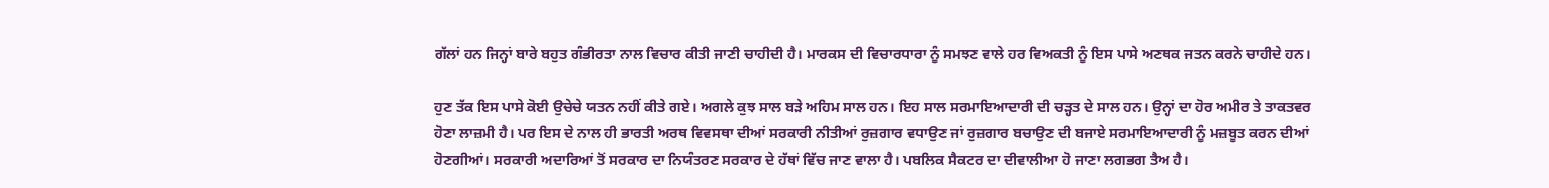ਗੱਲਾਂ ਹਨ ਜਿਨ੍ਹਾਂ ਬਾਰੇ ਬਹੁਤ ਗੰਭੀਰਤਾ ਨਾਲ ਵਿਚਾਰ ਕੀਤੀ ਜਾਣੀ ਚਾਹੀਦੀ ਹੈ। ਮਾਰਕਸ ਦੀ ਵਿਚਾਰਧਾਰਾ ਨੂੰ ਸਮਝਣ ਵਾਲੇ ਹਰ ਵਿਅਕਤੀ ਨੂੰ ਇਸ ਪਾਸੇ ਅਣਥਕ ਜਤਨ ਕਰਨੇ ਚਾਹੀਦੇ ਹਨ।

ਹੁਣ ਤੱਕ ਇਸ ਪਾਸੇ ਕੋਈ ਉਚੇਚੇ ਯਤਨ ਨਹੀਂ ਕੀਤੇ ਗਏ। ਅਗਲੇ ਕੁਝ ਸਾਲ ਬੜੇ ਅਹਿਮ ਸਾਲ ਹਨ। ਇਹ ਸਾਲ ਸਰਮਾਇਆਦਾਰੀ ਦੀ ਚੜ੍ਹਤ ਦੇ ਸਾਲ ਹਨ। ਉਨ੍ਹਾਂ ਦਾ ਹੋਰ ਅਮੀਰ ਤੇ ਤਾਕਤਵਰ ਹੋਣਾ ਲਾਜ਼ਮੀ ਹੈ। ਪਰ ਇਸ ਦੇ ਨਾਲ ਹੀ ਭਾਰਤੀ ਅਰਥ ਵਿਵਸਥਾ ਦੀਆਂ ਸਰਕਾਰੀ ਨੀਤੀਆਂ ਰੁਜ਼ਗਾਰ ਵਧਾਉਣ ਜਾਂ ਰੁਜ਼ਗਾਰ ਬਚਾਉਣ ਦੀ ਬਜਾਏ ਸਰਮਾਇਆਦਾਰੀ ਨੂੰ ਮਜ਼ਬੂਤ ਕਰਨ ਦੀਆਂ ਹੋਣਗੀਆਂ। ਸਰਕਾਰੀ ਅਦਾਰਿਆਂ ਤੋਂ ਸਰਕਾਰ ਦਾ ਨਿਯੰਤਰਣ ਸਰਕਾਰ ਦੇ ਹੱਥਾਂ ਵਿੱਚ ਜਾਣ ਵਾਲਾ ਹੈ। ਪਬਲਿਕ ਸੈਕਟਰ ਦਾ ਦੀਵਾਲੀਆ ਹੋ ਜਾਣਾ ਲਗਭਗ ਤੈਅ ਹੈ।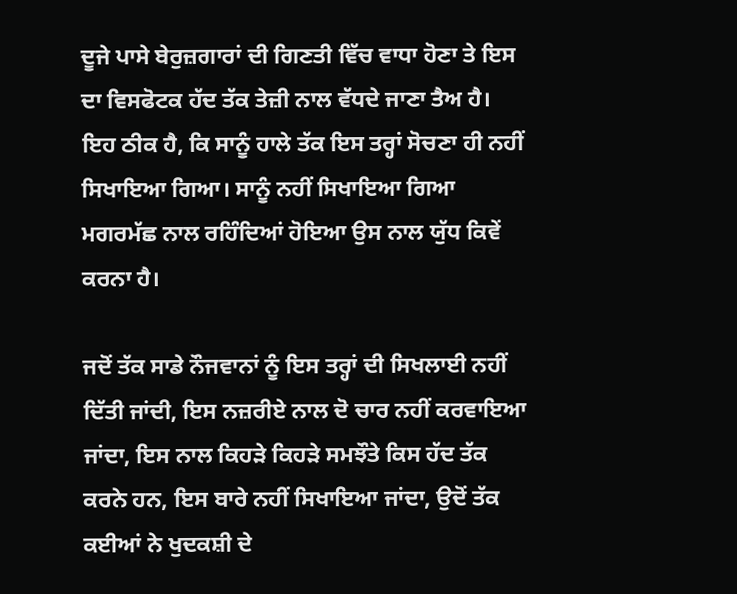ਦੂਜੇ ਪਾਸੇ ਬੇਰੁਜ਼ਗਾਰਾਂ ਦੀ ਗਿਣਤੀ ਵਿੱਚ ਵਾਧਾ ਹੋਣਾ ਤੇ ਇਸ ਦਾ ਵਿਸਫੋਟਕ ਹੱਦ ਤੱਕ ਤੇਜ਼ੀ ਨਾਲ ਵੱਧਦੇ ਜਾਣਾ ਤੈਅ ਹੈ। ਇਹ ਠੀਕ ਹੈ, ਕਿ ਸਾਨੂੰ ਹਾਲੇ ਤੱਕ ਇਸ ਤਰ੍ਹਾਂ ਸੋਚਣਾ ਹੀ ਨਹੀਂ ਸਿਖਾਇਆ ਗਿਆ। ਸਾਨੂੰ ਨਹੀਂ ਸਿਖਾਇਆ ਗਿਆ ਮਗਰਮੱਛ ਨਾਲ ਰਹਿੰਦਿਆਂ ਹੋਇਆ ਉਸ ਨਾਲ ਯੁੱਧ ਕਿਵੇਂ ਕਰਨਾ ਹੈ।

ਜਦੋਂ ਤੱਕ ਸਾਡੇ ਨੌਜਵਾਨਾਂ ਨੂੰ ਇਸ ਤਰ੍ਹਾਂ ਦੀ ਸਿਖਲਾਈ ਨਹੀਂ ਦਿੱਤੀ ਜਾਂਦੀ, ਇਸ ਨਜ਼ਰੀਏ ਨਾਲ ਦੋ ਚਾਰ ਨਹੀਂ ਕਰਵਾਇਆ ਜਾਂਦਾ, ਇਸ ਨਾਲ ਕਿਹੜੇ ਕਿਹੜੇ ਸਮਝੌਤੇ ਕਿਸ ਹੱਦ ਤੱਕ ਕਰਨੇ ਹਨ, ਇਸ ਬਾਰੇ ਨਹੀਂ ਸਿਖਾਇਆ ਜਾਂਦਾ, ਉਦੋਂ ਤੱਕ ਕਈਆਂ ਨੇ ਖੁਦਕਸ਼ੀ ਦੇ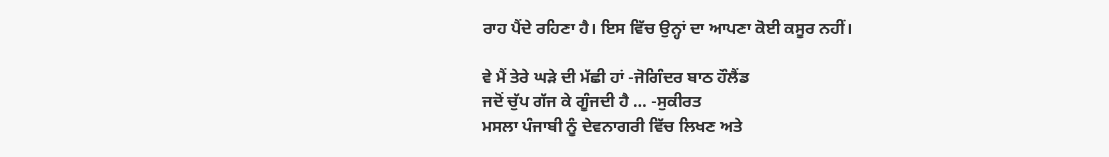ਰਾਹ ਪੈਂਦੇ ਰਹਿਣਾ ਹੈ। ਇਸ ਵਿੱਚ ਉਨ੍ਹਾਂ ਦਾ ਆਪਣਾ ਕੋਈ ਕਸੂਰ ਨਹੀਂ।

ਵੇ ਮੈਂ ਤੇਰੇ ਘੜੇ ਦੀ ਮੱਛੀ ਹਾਂ -ਜੋਗਿੰਦਰ ਬਾਠ ਹੌਲੈਂਡ
ਜਦੋਂ ਚੁੱਪ ਗੱਜ ਕੇ ਗੂੰਜਦੀ ਹੈ … -ਸੁਕੀਰਤ
ਮਸਲਾ ਪੰਜਾਬੀ ਨੂੰ ਦੇਵਨਾਗਰੀ ਵਿੱਚ ਲਿਖਣ ਅਤੇ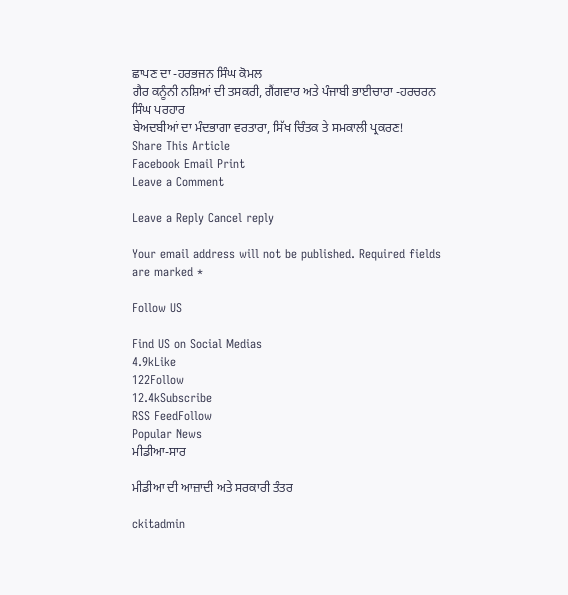ਛਾਪਣ ਦਾ -ਹਰਭਜਨ ਸਿੰਘ ਕੋਮਲ
ਗੈਰ ਕਨੂੰਨੀ ਨਸ਼ਿਆਂ ਦੀ ਤਸਕਰੀ, ਗੈਂਗਵਾਰ ਅਤੇ ਪੰਜਾਬੀ ਭਾਈਚਾਰਾ -ਹਰਚਰਨ ਸਿੰਘ ਪਰਹਾਰ
ਬੇਅਦਬੀਆਂ ਦਾ ਮੰਦਭਾਗਾ ਵਰਤਾਰਾ, ਸਿੱਖ ਚਿੰਤਕ ਤੇ ਸਮਕਾਲੀ ਪ੍ਰਕਰਣ!
Share This Article
Facebook Email Print
Leave a Comment

Leave a Reply Cancel reply

Your email address will not be published. Required fields are marked *

Follow US

Find US on Social Medias
4.9kLike
122Follow
12.4kSubscribe
RSS FeedFollow
Popular News
ਮੀਡੀਆ-ਸਾਰ

ਮੀਡੀਆ ਦੀ ਆਜ਼ਾਦੀ ਅਤੇ ਸਰਕਾਰੀ ਤੰਤਰ

ckitadmin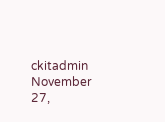ckitadmin
November 27,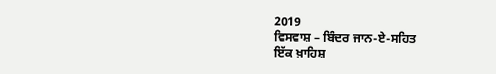2019
ਵਿਸਵਾਸ਼ – ਬਿੰਦਰ ਜਾਨ-ਏ-ਸਹਿਤ
ਇੱਕ ਖ਼ਾਹਿਸ਼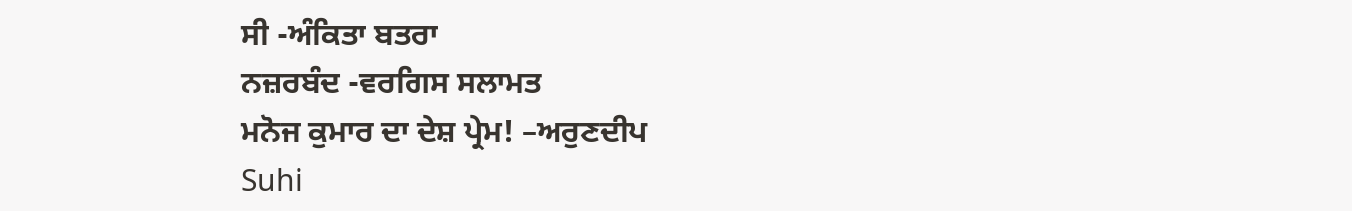ਸੀ -ਅੰਕਿਤਾ ਬਤਰਾ
ਨਜ਼ਰਬੰਦ -ਵਰਗਿਸ ਸਲਾਮਤ
ਮਨੋਜ ਕੁਮਾਰ ਦਾ ਦੇਸ਼ ਪ੍ਰੇਮ! –ਅਰੁਣਦੀਪ
Suhi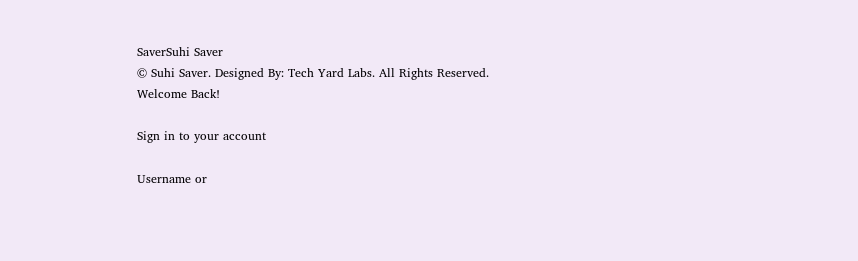SaverSuhi Saver
© Suhi Saver. Designed By: Tech Yard Labs. All Rights Reserved.
Welcome Back!

Sign in to your account

Username or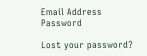Email Address
Password

Lost your password?